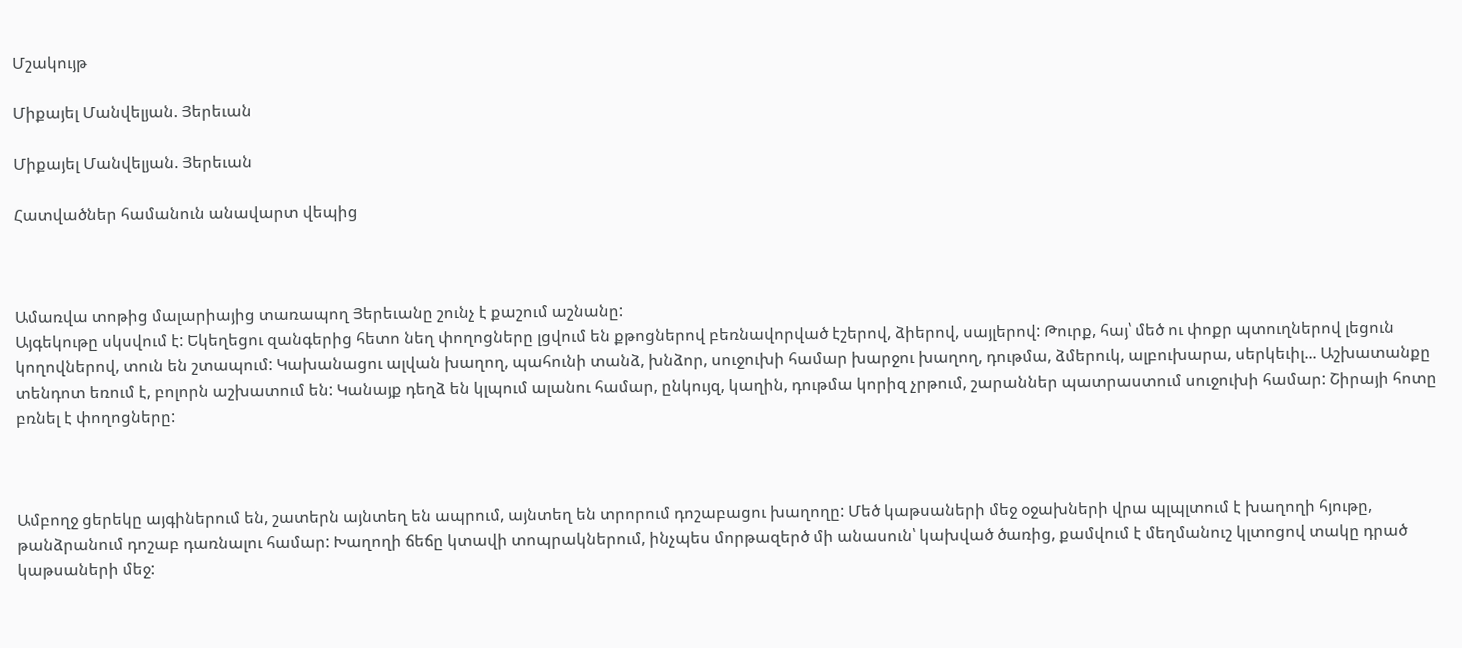Մշակույթ

Միքայել Մանվելյան. Յերեւան

Միքայել Մանվելյան. Յերեւան

Հատվածներ համանուն անավարտ վեպից



Ամառվա տոթից մալարիայից տառապող Յերեւանը շունչ է քաշում աշնանը:
Այգեկութը սկսվում է: Եկեղեցու զանգերից հետո նեղ փողոցները լցվում են քթոցներով բեռնավորված էշերով, ձիերով, սայլերով: Թուրք, հայ՝ մեծ ու փոքր պտուղներով լեցուն կողովներով, տուն են շտապում: Կախանացու ալվան խաղող, պահունի տանձ, խնձոր, սուջուխի համար խարջու խաղող, դութմա, ձմերուկ, ալբուխարա, սերկեւիլ... Աշխատանքը տենդոտ եռում է, բոլորն աշխատում են: Կանայք դեղձ են կլպում ալանու համար, ընկույզ, կաղին, դութմա կորիզ չրթում, շարաններ պատրաստում սուջուխի համար: Շիրայի հոտը բռնել է փողոցները:



Ամբողջ ցերեկը այգիներում են, շատերն այնտեղ են ապրում, այնտեղ են տրորում դոշաբացու խաղողը: Մեծ կաթսաների մեջ օջախների վրա պլպլտում է խաղողի հյութը, թանձրանում դոշաբ դառնալու համար: Խաղողի ճեճը կտավի տոպրակներում, ինչպես մորթազերծ մի անասուն՝ կախված ծառից, քամվում է մեղմանուշ կլտոցով տակը դրած կաթսաների մեջ: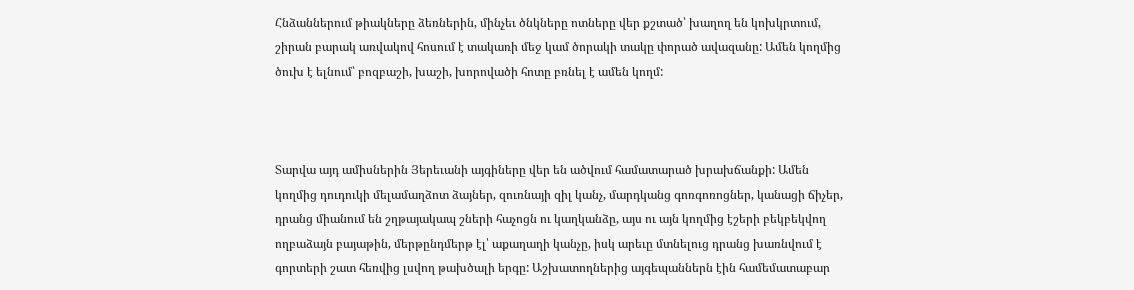Հնձաններում թիակները ձեռներին, մինչեւ ծնկները ոտները վեր քշտած՝ խաղող են կոխկրտում, շիրան բարակ առվակով հոսում է տակառի մեջ կամ ծորակի տակը փորած ավազանը: Ամեն կողմից ծուխ է ելնում՝ բոզբաշի, խաշի, խորովածի հոտը բռնել է ամեն կողմ:



Տարվա այդ ամիսներին Յերեւանի այգիները վեր են ածվում համատարած խրախճանքի: Ամեն կողմից դուդուկի մելամաղձոտ ձայներ, զուռնայի զիլ կանչ, մարդկանց գոռգոռոցներ, կանացի ճիչեր, դրանց միանում են շղթայակապ շների հաչոցն ու կաղկանձը, այս ու այն կողմից էշերի բեկբեկվող ողբաձայն բայաթին, մերթընդմերթ էլ՝ աքաղաղի կանչը, իսկ արեւը մտնելուց դրանց խառնվում է գորտերի շատ հեռվից լսվող թախծալի երգը: Աշխատողներից այգեպաններն էին համեմատաբար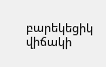բարեկեցիկ վիճակի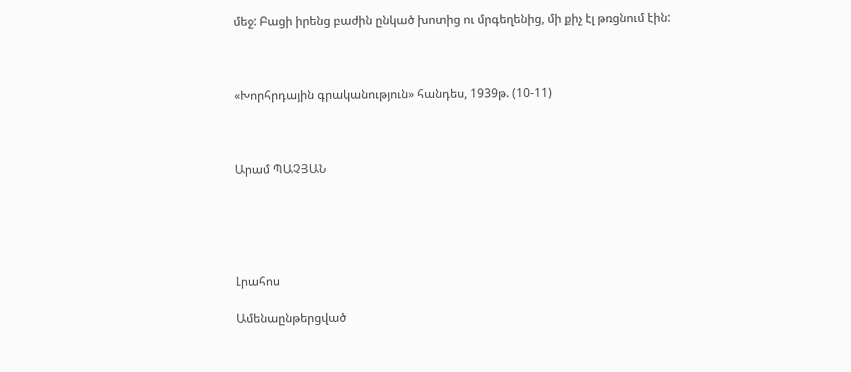մեջ: Բացի իրենց բաժին ընկած խոտից ու մրգեղենից, մի քիչ էլ թռցնում էին:



«Խորհրդային գրականություն» հանդես, 1939թ. (10-11)



Արամ ՊԱՉՅԱՆ





Լրահոս

Ամենաընթերցված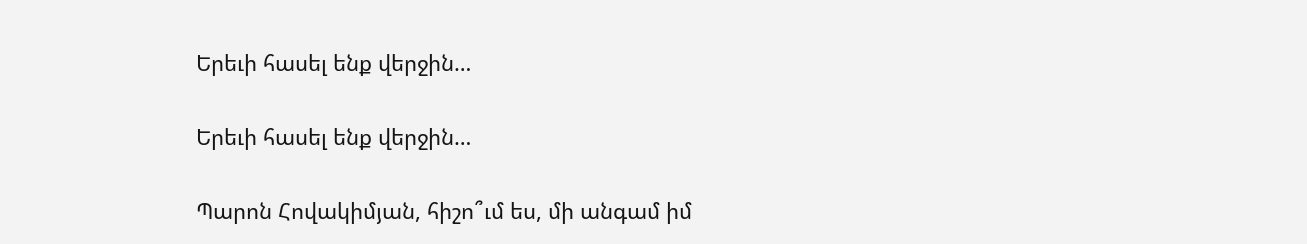Երեւի հասել ենք վերջին…

Երեւի հասել ենք վերջին…

Պարոն Հովակիմյան, հիշո՞ւմ ես, մի անգամ իմ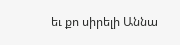եւ քո սիրելի Աննա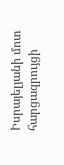Իսրայելյանի մոտ հարցազրույցի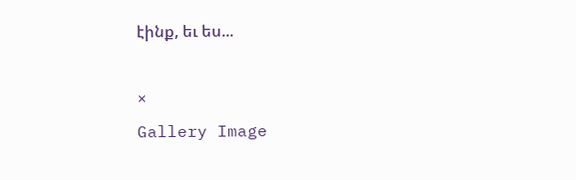էինք, եւ ես...

×
Gallery Image